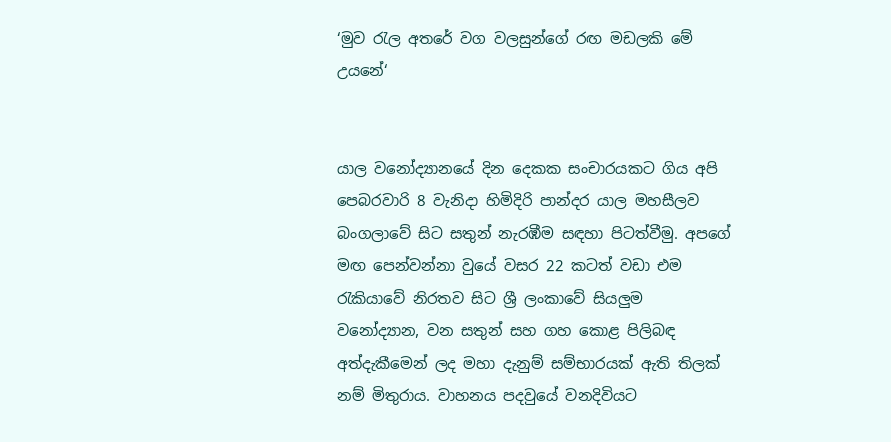‘මුව රැල අතරේ වග වලසුන්ගේ රඟ මඩලකි මේ උයනේ‘


යාල වනෝද්‍යානයේ දින දෙකක සංචාරයකට ගිය අපි පෙබරවාරි 8 වැනිදා හිමිදිරි පාන්දර යාල මහසීලව බංගලාවේ සිට සතුන් නැරඹීම සඳහා පිටත්වීමු. අපගේ මඟ පෙන්වන්නා වුයේ වසර 22 කටත් වඩා එම රැකියාවේ නිරතව සිට ශ්‍රී ලංකාවේ සියලුම වනෝද්‍යාන, වන සතුන් සහ ගහ කොළ පිලිබඳ අත්දැකීමෙන් ලද මහා දැනුම් සම්භාරයක් ඇති තිලක් නම් මිතුරාය. වාහනය පදවුයේ වනදිවියට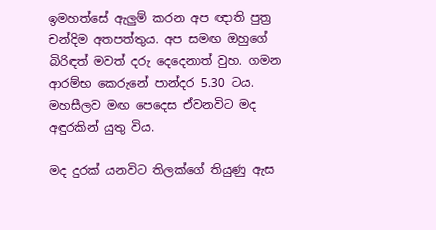ඉමහත්සේ ඇලුම් කරන අප ඥාති පුත්‍ර චන්දිම අතපත්තුය. අප සමඟ ඔහුගේ බිරිඳත් මවත් දරු දෙදෙනාත් වුහ. ගමන ආරම්භ කෙරුනේ පාන්දර 5.30 ටය.  මහසීලව මඟ පෙදෙස ඒවනවිට මද අඳුරකින් යුතු විය.

මද දුරක් යනවිට තිලක්ගේ තියුණු ඇස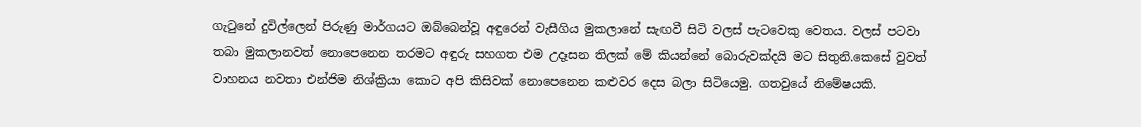ගැටුනේ දුවිල්ලෙන් පිරුණු මාර්ගයට ඔබ්බෙන්වූ අඳුරෙන් වැසීගිය මුකලානේ සැඟවී සිටි වලස් පැටවෙකු වෙතය. වලස් පටවා තබා මුකලානවත් නොපෙනෙන තරමට අඳුරු සහගත එම උදෑසන තිලක් මේ කියන්නේ බොරුවක්දයි මට සිතුනි.කෙසේ වුවත් වාහනය නවතා එන්ජිම නිශ්ක්‍රියා කොට අපි කිසිවක් නොපෙනෙන කළුවර දෙස බලා සිටියෙමු. ගතවුයේ නිමේෂයකි.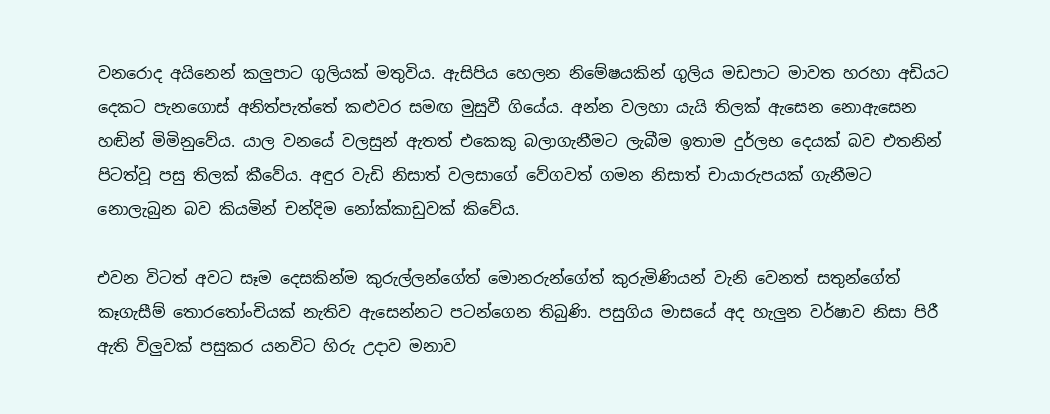වනරොද අයිනෙන් කලුපාට ගුලියක් මතුවිය. ඇසිපිය හෙලන නිමේෂයකින් ගුලිය මඩපාට මාවත හරහා අඩියට දෙකට පැනගොස් අනිත්පැත්තේ කළුවර සමඟ මුසුවී ගියේය. අන්න වලහා යැයි තිලක් ඇසෙන නොඇසෙන හඬින් මිමිනුවේය. යාල වනයේ වලසුන් ඇතත් එකෙකු බලාගැනීමට ලැබීම ඉතාම දුර්ලභ දෙයක් බව එතනින් පිටත්වූ පසු තිලක් කීවේය. අඳුර වැඩි නිසාත් වලසාගේ වේගවත් ගමන නිසාත් චායාරුපයක් ගැනීමට නොලැබුන බව කියමින් චන්දිම නෝක්කාඩුවක් කිවේය.

එවන විටත් අවට සෑම දෙසකින්ම කුරුල්ලන්ගේත් මොනරුන්ගේත් කුරුමිණියන් වැනි වෙනත් සතුන්ගේත් කෑගැසීම් තොරතෝංචියක් නැතිව ඇසෙන්නට පටන්ගෙන තිබුණි. පසුගිය මාසයේ අද හැලුන වර්ෂාව නිසා පිරී ඇති විලුවක් පසුකර යනවිට හිරු උදාව මනාව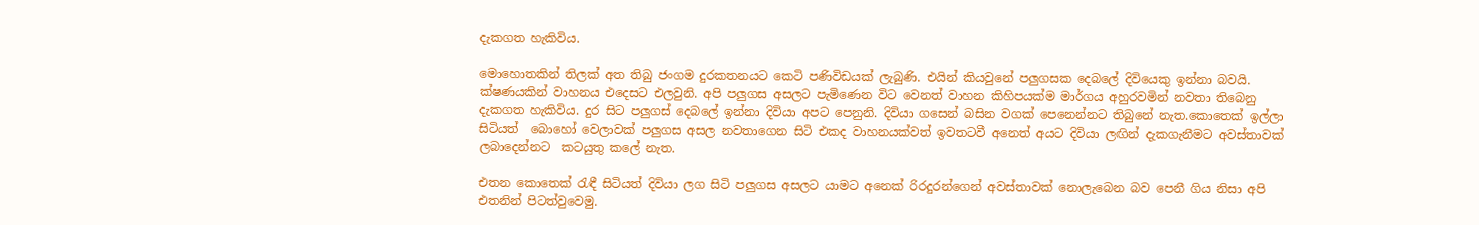දැකගත හැකිවිය.

මොහොතකින් තිලක් අත තිබු ජංගම දුරකතනයට කෙටි පණිවිඩයක් ලැබුණි. එයින් කියවුනේ පලුගසක දෙබලේ දිවියෙකු ඉන්නා බවයි. ක්ෂණයකින් වාහනය එදෙසට එලවුනි. අපි පලුගස අසලට පැමිණෙන විට වෙනත් වාහන කිහිපයක්ම මාර්ගය අහුරවමින් නවතා තිබෙනු දැකගත හැකිවිය. දුර සිට පලුගස් දෙබලේ ඉන්නා දිවියා අපට පෙනුනි. දිවියා ගසෙන් බසින වගක් පෙනෙන්නට තිබුනේ නැත.කොතෙක් ඉල්ලා සිටියත්  බොහෝ වෙලාවක් පලුගස අසල නවතාගෙන සිටි එකද වාහනයක්වත් ඉවතටවී අනෙත් අයට දිවියා ලඟින් දැකගැනීමට අවස්තාවක් ලබාදෙන්නට  කටයුතු කලේ නැත.

එතන කොතෙක් රැඳී සිටියත් දිවියා ලග සිටි පලුගස අසලට යාමට අනෙක් රිරදුරන්ගෙන් අවස්තාවක් නොලැබෙන බව පෙනී ගිය නිසා අපි එතනින් පිටත්වුවෙමු.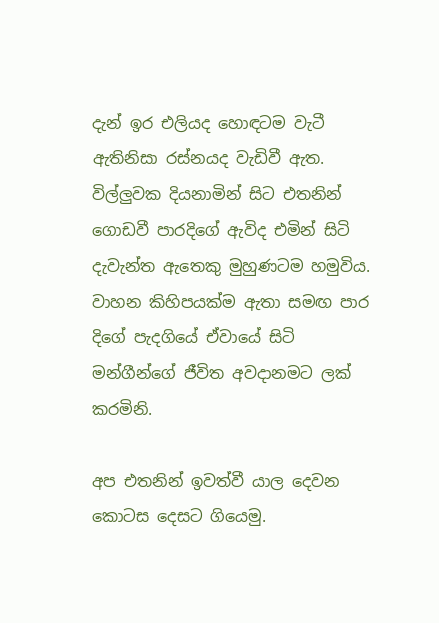දැන් ඉර එලියද හොඳටම වැටී ඇතිනිසා රස්නයද වැඩිවී ඇත.   විල්ලුවක දියනාමින් සිට එතනින් ගොඩවී පාරදිගේ ඇවිද එමින් සිටි දැවැන්ත ඇතෙකු මුහුණටම හමුවිය. වාහන කිහිපයක්ම ඇතා සමඟ පාර දිගේ පැදගියේ ඒවායේ සිටි මන්ගීන්ගේ ජීවිත අවදානමට ලක් කරමිනි.

අප එතනින් ඉවත්වී යාල දෙවන කොටස දෙසට ගියෙමු.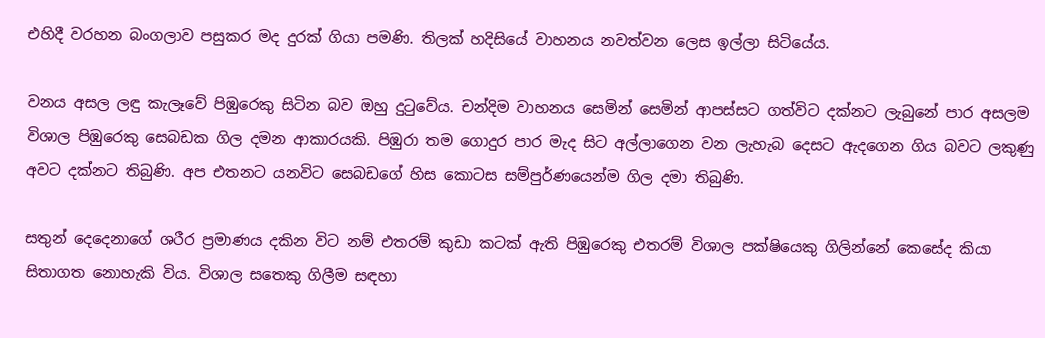එහිදී වරහන බංගලාව පසුකර මද දුරක් ගියා පමණි. තිලක් හදිසියේ වාහනය නවත්වන ලෙස ඉල්ලා සිටියේය.

වනය අසල ලඳු කැලෑවේ පිඹුරෙකු සිටින බව ඔහු දුටුවේය. චන්දිම වාහනය සෙමින් සෙමින් ආපස්සට ගත්විට දක්නට ලැබුනේ පාර අසලම විශාල පිඹුරෙකු සෙබඩක ගිල දමන ආකාරයකි. පිඹුරා තම ගොදුර පාර මැද සිට අල්ලාගෙන වන ලැහැබ දෙසට ඇදගෙන ගිය බවට ලකුණු අවට දක්නට තිබුණි. අප එතනට යනවිට සෙබඩගේ හිස කොටස සම්පුර්ණයෙන්ම ගිල දමා තිබුණි.

සතුන් දෙදෙනාගේ ශරීර ප්‍රමාණය දකින විට නම් එතරම් කුඩා කටක් ඇති පිඹුරෙකු එතරම් විශාල පක්ෂියෙකු ගිලින්නේ කෙසේද කියා සිතාගත නොහැකි විය. විශාල සතෙකු ගිලීම සඳහා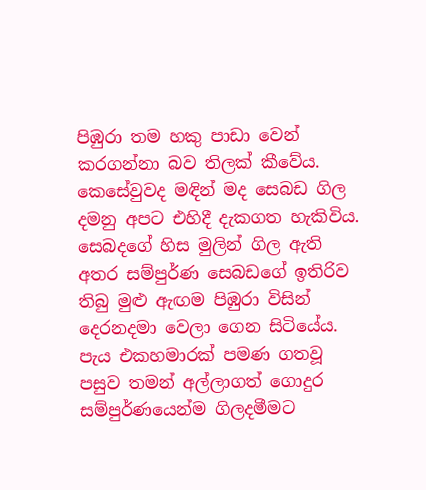පිඹුරා තම හකු පාඩා වෙන් කරගන්නා බව තිලක් කීවේය. කෙසේවුවද මඳින් මද සෙබඩ ගිල දමනු අපට එහිදී දැකගත හැකිවිය. සෙබදගේ හිස මුලින් ගිල ඇති අතර සම්පුර්ණ සෙබඩගේ ඉතිරිව තිබු මුළු ඇඟම පිඹුරා විසින් දෙරනදමා වෙලා ගෙන සිටියේය. පැය එකහමාරක් පමණ ගතවූ පසුව තමන් අල්ලාගත් ගොදුර සම්පුර්ණයෙන්ම ගිලදමීමට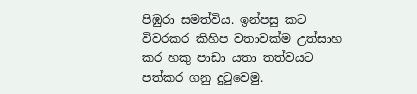පිඹුරා සමත්විය. ඉන්පසු කට විවරකර කිහිප වතාවක්ම උත්සාහ කර හකු පාඩා යතා තත්වයට පත්කර ගනු දුටුවෙමු.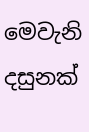මෙවැනි දසුනක්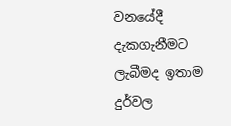වනයේදී දැකගැනීමට ලැබීමද ඉතාම දුර්වල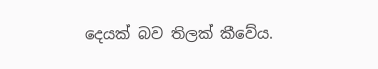දෙයක් බව තිලක් කීවේය.